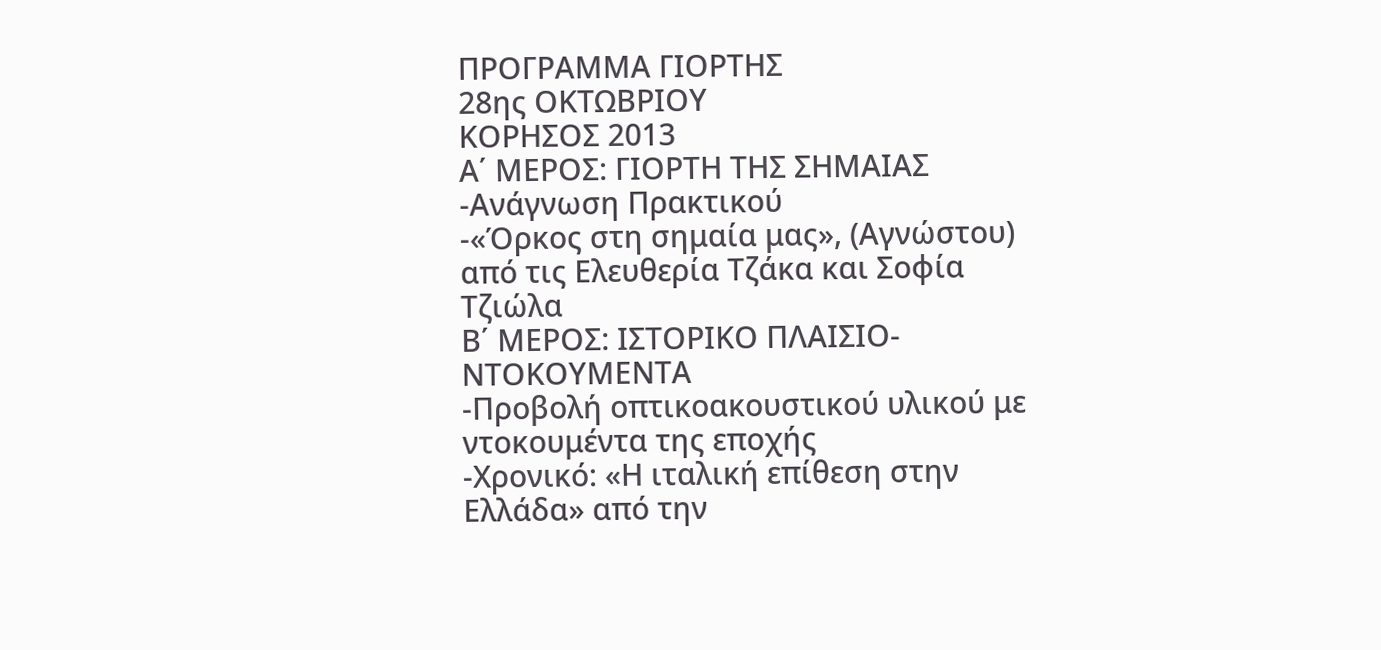ΠΡΟΓΡΑΜΜΑ ΓΙΟΡΤΗΣ
28ης ΟΚΤΩΒΡΙΟΥ
ΚΟΡΗΣΟΣ 2013
Α΄ ΜΕΡΟΣ: ΓΙΟΡΤΗ ΤΗΣ ΣΗΜΑΙΑΣ
-Ανάγνωση Πρακτικού
-«Όρκος στη σημαία μας», (Αγνώστου) από τις Ελευθερία Τζάκα και Σοφία Τζιώλα
Β΄ ΜΕΡΟΣ: ΙΣΤΟΡΙΚΟ ΠΛΑΙΣΙΟ-ΝΤΟΚΟΥΜΕΝΤΑ
-Προβολή οπτικοακουστικού υλικού με ντοκουμέντα της εποχής
-Χρονικό: «Η ιταλική επίθεση στην Ελλάδα» από την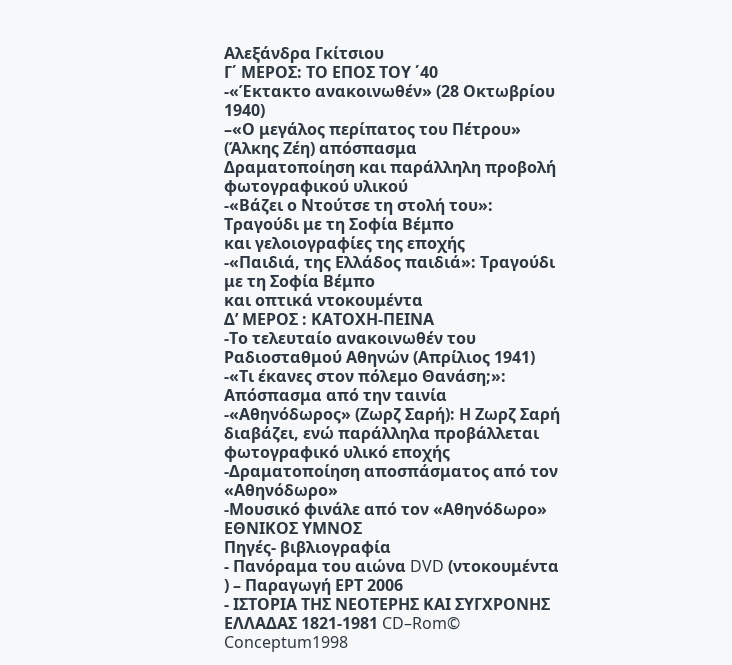Αλεξάνδρα Γκίτσιου
Γ΄ ΜΕΡΟΣ: ΤΟ ΕΠΟΣ ΤΟΥ ΄40
-«Έκτακτο ανακοινωθέν» (28 Οκτωβρίου 1940)
–«Ο μεγάλος περίπατος του Πέτρου» (Άλκης Ζέη) απόσπασμα
Δραματοποίηση και παράλληλη προβολή φωτογραφικού υλικού
-«Βάζει ο Ντούτσε τη στολή του»: Τραγούδι με τη Σοφία Βέμπο
και γελoιογραφίες της εποχής
-«Παιδιά, της Ελλάδος παιδιά»: Τραγούδι με τη Σοφία Βέμπο
και οπτικά ντοκουμέντα
Δ’ ΜΕΡΟΣ : ΚΑΤΟΧΗ-ΠΕΙΝΑ
-Το τελευταίο ανακοινωθέν του Ραδιοσταθμού Αθηνών (Απρίλιος 1941)
-«Τι έκανες στον πόλεμο Θανάση;»: Απόσπασμα από την ταινία
-«Αθηνόδωρος» (Ζωρζ Σαρή): Η Ζωρζ Σαρή διαβάζει, ενώ παράλληλα προβάλλεται φωτογραφικό υλικό εποχής
-Δραματοποίηση αποσπάσματος από τον «Αθηνόδωρο»
-Μουσικό φινάλε από τον «Αθηνόδωρο»
ΕΘΝΙΚΟΣ ΥΜΝΟΣ
Πηγές- βιβλιογραφία
- Πανόραμα του αιώνα DVD (ντοκουμέντα ) – Παραγωγή ΕΡΤ 2006
- ΙΣΤΟΡΙΑ ΤΗΣ ΝΕΟΤΕΡΗΣ ΚΑΙ ΣΥΓΧΡΟΝΗΣ ΕΛΛΑΔΑΣ 1821-1981 CD–Rom© Conceptum1998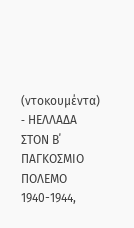(ντοκουμέντα)
- HΕΛΛΑΔΑ ΣΤΟΝ Β΄ ΠΑΓΚΟΣΜΙΟ ΠΟΛΕΜΟ 1940-1944,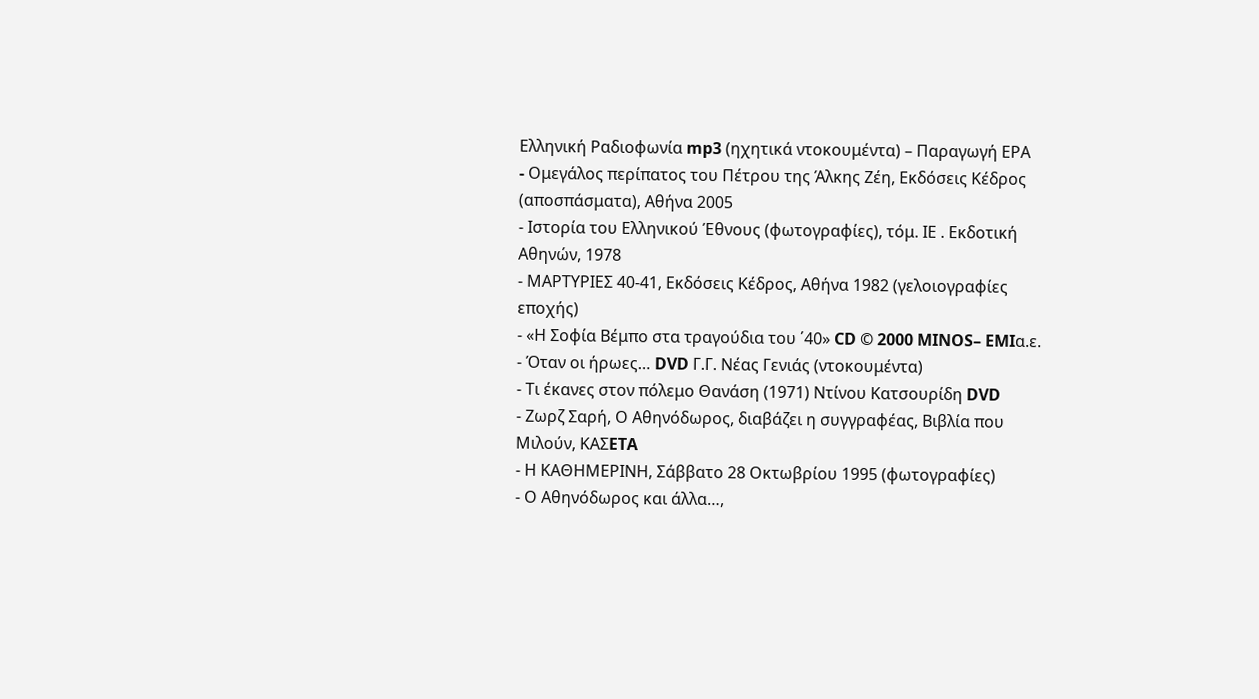Ελληνική Ραδιοφωνία mp3 (ηχητικά ντοκουμέντα) – Παραγωγή ΕΡΑ
- Oμεγάλος περίπατος του Πέτρου της Άλκης Ζέη, Εκδόσεις Κέδρος (αποσπάσματα), Αθήνα 2005
- Ιστορία του Ελληνικού Έθνους (φωτογραφίες), τόμ. ΙΕ . Εκδοτική Αθηνών, 1978
- ΜΑΡΤΥΡΙΕΣ 40-41, Εκδόσεις Κέδρος, Αθήνα 1982 (γελοιογραφίες εποχής)
- «Η Σοφία Βέμπο στα τραγούδια του ΄40» CD © 2000 MINOS– EMIα.ε.
- Όταν οι ήρωες… DVD Γ.Γ. Νέας Γενιάς (ντοκουμέντα)
- Τι έκανες στον πόλεμο Θανάση (1971) Ντίνου Κατσουρίδη DVD
- Ζωρζ Σαρή, Ο Αθηνόδωρος, διαβάζει η συγγραφέας, Βιβλία που Μιλούν, KAΣETA
- Η ΚΑΘΗΜΕΡΙΝΗ, Σάββατο 28 Οκτωβρίου 1995 (φωτογραφίες)
- Ο Αθηνόδωρος και άλλα…,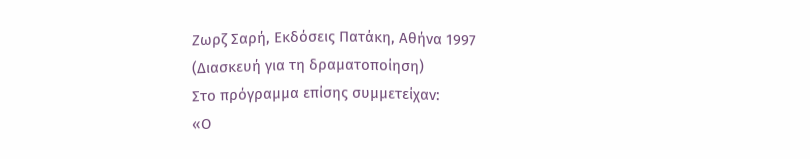Ζωρζ Σαρή, Εκδόσεις Πατάκη, Αθήνα 1997
(Διασκευή για τη δραματοποίηση)
Στο πρόγραμμα επίσης συμμετείχαν:
«Ο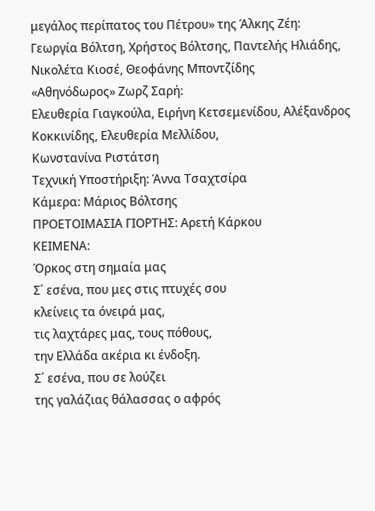μεγάλος περίπατος του Πέτρου» της Άλκης Ζέη:
Γεωργία Βόλτση, Χρήστος Βόλτσης, Παντελής Ηλιάδης, Νικολέτα Κιοσέ, Θεοφάνης Μποντζίδης
«Αθηνόδωρος» Ζωρζ Σαρή:
Ελευθερία Γιαγκούλα, Ειρήνη Κετσεμενίδου, Αλέξανδρος Κοκκινίδης, Ελευθερία Μελλίδου,
Κωνστανίνα Ριστάτση
Τεχνική Υποστήριξη: Άννα Τσαχτσίρα
Κάμερα: Μάριος Βόλτσης
ΠΡΟΕΤΟΙΜΑΣΙΑ ΓΙΟΡΤΗΣ: Αρετή Κάρκου
ΚΕΙΜΕΝΑ:
Όρκος στη σημαία μας
Σ΄ εσένα, που μες στις πτυχές σου
κλείνεις τα όνειρά μας,
τις λαχτάρες μας, τους πόθους,
την Ελλάδα ακέρια κι ένδοξη.
Σ΄ εσένα, που σε λούζει
της γαλάζιας θάλασσας ο αφρός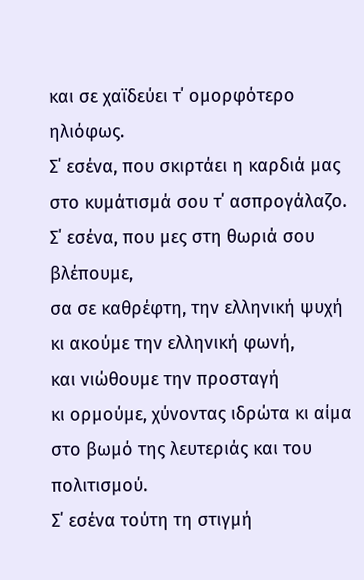και σε χαϊδεύει τ΄ ομορφότερο ηλιόφως.
Σ΄ εσένα, που σκιρτάει η καρδιά μας
στο κυμάτισμά σου τ΄ ασπρογάλαζο.
Σ΄ εσένα, που μες στη θωριά σου βλέπουμε,
σα σε καθρέφτη, την ελληνική ψυχή
κι ακούμε την ελληνική φωνή,
και νιώθουμε την προσταγή
κι ορμούμε, χύνοντας ιδρώτα κι αίμα
στο βωμό της λευτεριάς και του πολιτισμού.
Σ΄ εσένα τούτη τη στιγμή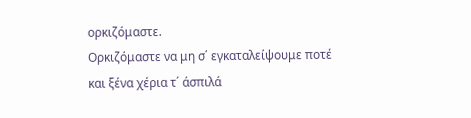ορκιζόμαστε.
Ορκιζόμαστε να μη σ΄ εγκαταλείψουμε ποτέ
και ξένα χέρια τ΄ άσπιλά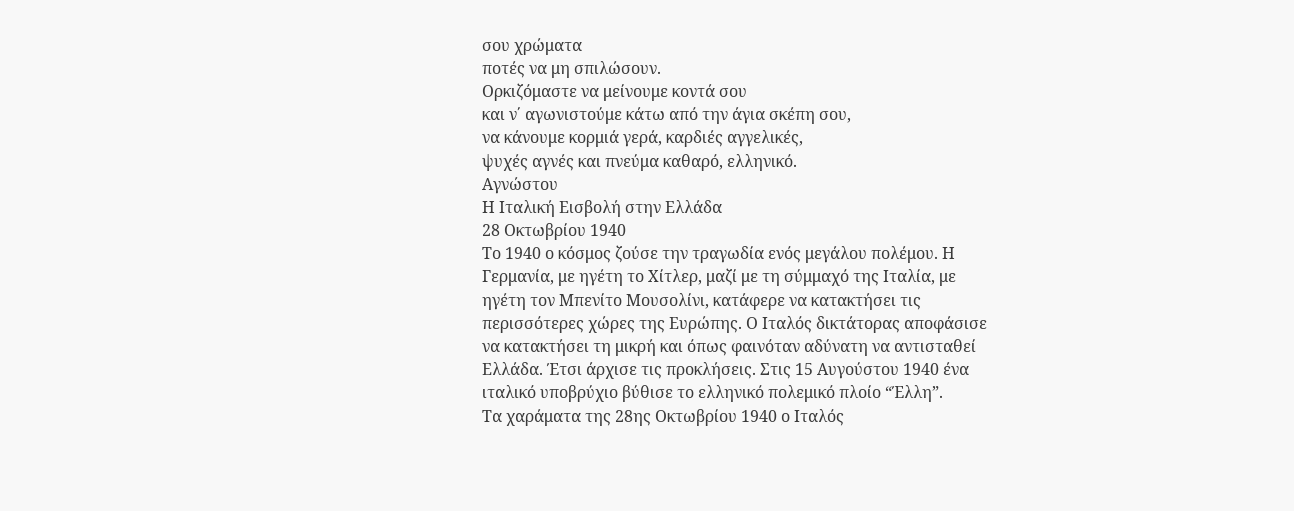σου χρώματα
ποτές να μη σπιλώσουν.
Ορκιζόμαστε να μείνουμε κοντά σου
και ν΄ αγωνιστούμε κάτω από την άγια σκέπη σου,
να κάνουμε κορμιά γερά, καρδιές αγγελικές,
ψυχές αγνές και πνεύμα καθαρό, ελληνικό.
Αγνώστου
Η Ιταλική Εισβολή στην Ελλάδα
28 Οκτωβρίου 1940
Το 1940 ο κόσμος ζούσε την τραγωδία ενός μεγάλου πολέμου. Η Γερμανία, με ηγέτη το Χίτλερ, μαζί με τη σύμμαχό της Ιταλία, με ηγέτη τον Μπενίτο Μουσολίνι, κατάφερε να κατακτήσει τις περισσότερες χώρες της Ευρώπης. Ο Ιταλός δικτάτορας αποφάσισε να κατακτήσει τη μικρή και όπως φαινόταν αδύνατη να αντισταθεί Ελλάδα. Έτσι άρχισε τις προκλήσεις. Στις 15 Αυγούστου 1940 ένα ιταλικό υποβρύχιο βύθισε το ελληνικό πολεμικό πλοίο “Έλλη”.
Τα χαράματα της 28ης Οκτωβρίου 1940 ο Ιταλός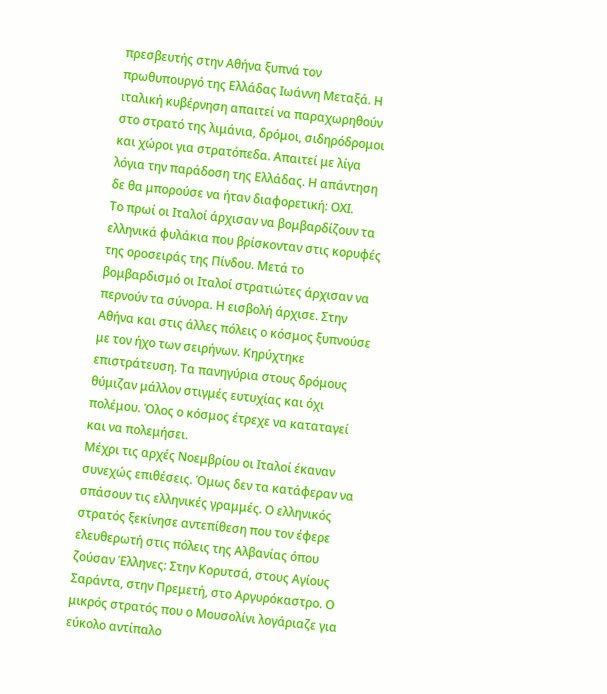πρεσβευτής στην Αθήνα ξυπνά τον πρωθυπουργό της Ελλάδας Ιωάννη Μεταξά. Η ιταλική κυβέρνηση απαιτεί να παραχωρηθούν στο στρατό της λιμάνια, δρόμοι, σιδηρόδρομοι και χώροι για στρατόπεδα. Απαιτεί με λίγα λόγια την παράδοση της Ελλάδας. Η απάντηση δε θα μπορούσε να ήταν διαφορετική: ΟΧΙ.
Το πρωί οι Ιταλοί άρχισαν να βομβαρδίζουν τα ελληνικά φυλάκια που βρίσκονταν στις κορυφές της οροσειράς της Πίνδου. Μετά το βομβαρδισμό οι Ιταλοί στρατιώτες άρχισαν να περνούν τα σύνορα. Η εισβολή άρχισε. Στην Αθήνα και στις άλλες πόλεις ο κόσμος ξυπνούσε με τον ήχο των σειρήνων. Κηρύχτηκε επιστράτευση. Τα πανηγύρια στους δρόμους θύμιζαν μάλλον στιγμές ευτυχίας και όχι πολέμου. Όλος ο κόσμος έτρεχε να καταταγεί και να πολεμήσει.
Μέχρι τις αρχές Νοεμβρίου οι Ιταλοί έκαναν συνεχώς επιθέσεις. Όμως δεν τα κατάφεραν να σπάσουν τις ελληνικές γραμμές. Ο ελληνικός στρατός ξεκίνησε αντεπίθεση που τον έφερε ελευθερωτή στις πόλεις της Αλβανίας όπου ζούσαν Έλληνες: Στην Κορυτσά, στους Αγίους Σαράντα, στην Πρεμετή, στο Αργυρόκαστρο. Ο μικρός στρατός που ο Μουσολίνι λογάριαζε για εύκολο αντίπαλο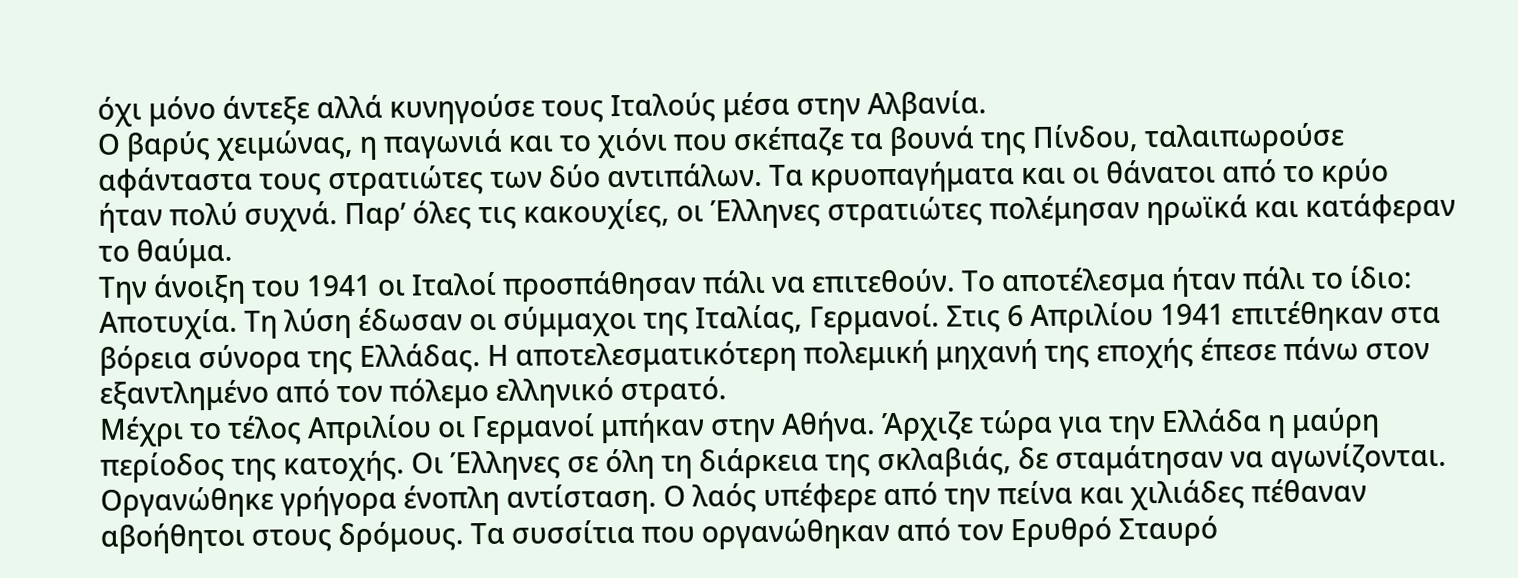όχι μόνο άντεξε αλλά κυνηγούσε τους Ιταλούς μέσα στην Αλβανία.
Ο βαρύς χειμώνας, η παγωνιά και το χιόνι που σκέπαζε τα βουνά της Πίνδου, ταλαιπωρούσε αφάνταστα τους στρατιώτες των δύο αντιπάλων. Τα κρυοπαγήματα και οι θάνατοι από το κρύο ήταν πολύ συχνά. Παρ’ όλες τις κακουχίες, οι Έλληνες στρατιώτες πολέμησαν ηρωϊκά και κατάφεραν το θαύμα.
Την άνοιξη του 1941 οι Ιταλοί προσπάθησαν πάλι να επιτεθούν. Το αποτέλεσμα ήταν πάλι το ίδιο: Αποτυχία. Τη λύση έδωσαν οι σύμμαχοι της Ιταλίας, Γερμανοί. Στις 6 Απριλίου 1941 επιτέθηκαν στα βόρεια σύνορα της Ελλάδας. Η αποτελεσματικότερη πολεμική μηχανή της εποχής έπεσε πάνω στον εξαντλημένο από τον πόλεμο ελληνικό στρατό.
Μέχρι το τέλος Απριλίου οι Γερμανοί μπήκαν στην Αθήνα. Άρχιζε τώρα για την Ελλάδα η μαύρη περίοδος της κατοχής. Οι Έλληνες σε όλη τη διάρκεια της σκλαβιάς, δε σταμάτησαν να αγωνίζονται. Οργανώθηκε γρήγορα ένοπλη αντίσταση. Ο λαός υπέφερε από την πείνα και χιλιάδες πέθαναν αβοήθητοι στους δρόμους. Τα συσσίτια που οργανώθηκαν από τον Ερυθρό Σταυρό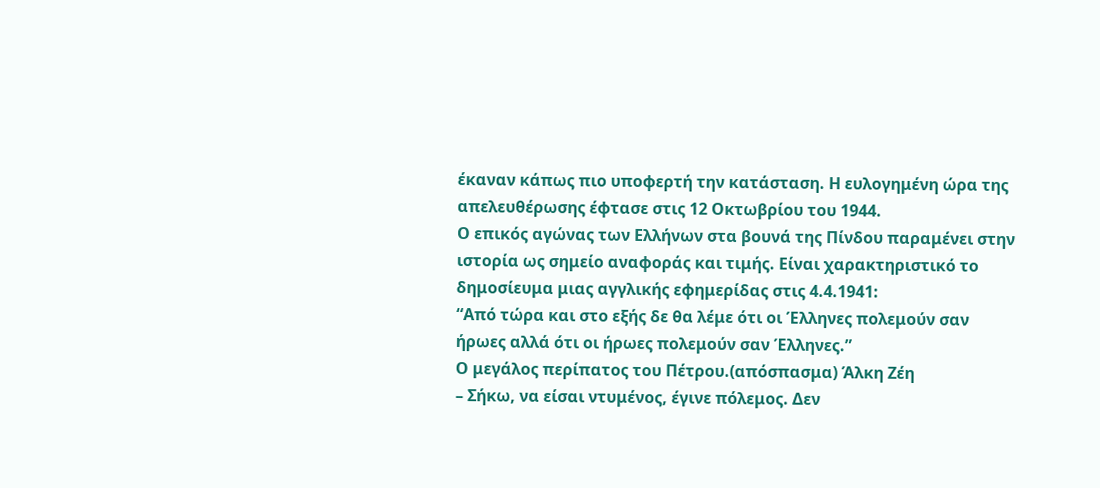έκαναν κάπως πιο υποφερτή την κατάσταση. Η ευλογημένη ώρα της απελευθέρωσης έφτασε στις 12 Οκτωβρίου του 1944.
Ο επικός αγώνας των Ελλήνων στα βουνά της Πίνδου παραμένει στην ιστορία ως σημείο αναφοράς και τιμής. Είναι χαρακτηριστικό το δημοσίευμα μιας αγγλικής εφημερίδας στις 4.4.1941:
“Από τώρα και στο εξής δε θα λέμε ότι οι Έλληνες πολεμούν σαν ήρωες αλλά ότι οι ήρωες πολεμούν σαν Έλληνες.”
Ο μεγάλος περίπατος του Πέτρου.(απόσπασμα) Άλκη Ζέη
– Σήκω, να είσαι ντυμένος, έγινε πόλεμος. Δεν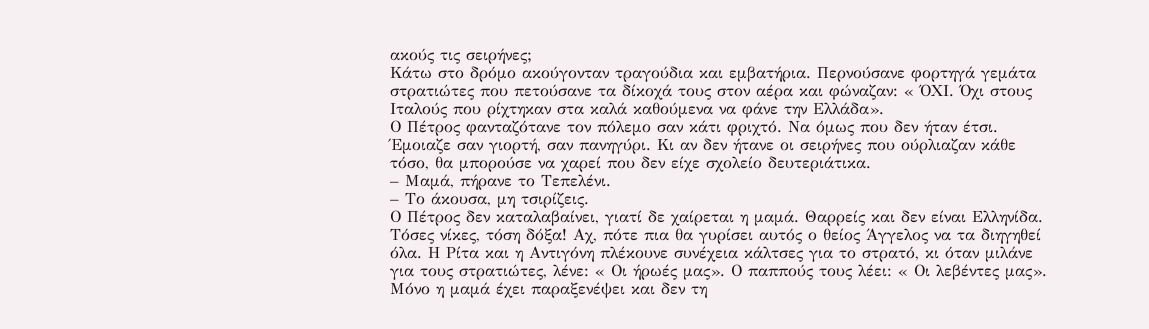ακούς τις σειρήνες;
Κάτω στο δρόμο ακούγονταν τραγούδια και εμβατήρια. Περνούσανε φορτηγά γεμάτα στρατιώτες που πετούσανε τα δίκοχά τους στον αέρα και φώναζαν: « ΌΧΙ. Όχι στους Ιταλούς που ρίχτηκαν στα καλά καθούμενα να φάνε την Ελλάδα».
Ο Πέτρος φανταζότανε τον πόλεμο σαν κάτι φριχτό. Να όμως που δεν ήταν έτσι. Έμοιαζε σαν γιορτή, σαν πανηγύρι. Κι αν δεν ήτανε οι σειρήνες που ούρλιαζαν κάθε τόσο, θα μπορούσε να χαρεί που δεν είχε σχολείο δευτεριάτικα.
– Μαμά, πήρανε το Τεπελένι.
– Το άκουσα, μη τσιρίζεις.
Ο Πέτρος δεν καταλαβαίνει, γιατί δε χαίρεται η μαμά. Θαρρείς και δεν είναι Ελληνίδα. Τόσες νίκες, τόση δόξα! Αχ, πότε πια θα γυρίσει αυτός ο θείος Άγγελος να τα διηγηθεί όλα. Η Ρίτα και η Αντιγόνη πλέκουνε συνέχεια κάλτσες για το στρατό, κι όταν μιλάνε για τους στρατιώτες, λένε: « Οι ήρωές μας». Ο παππούς τους λέει: « Οι λεβέντες μας».
Μόνο η μαμά έχει παραξενέψει και δεν τη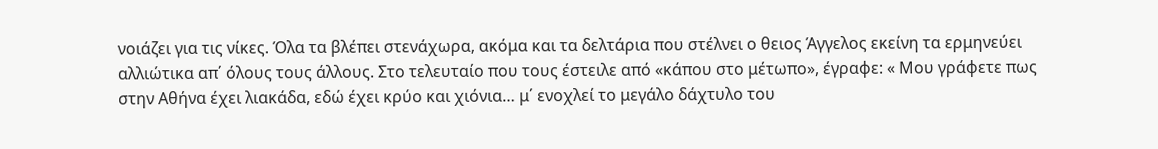νοιάζει για τις νίκες. Όλα τα βλέπει στενάχωρα, ακόμα και τα δελτάρια που στέλνει ο θειος Άγγελος εκείνη τα ερμηνεύει αλλιώτικα απ΄ όλους τους άλλους. Στο τελευταίο που τους έστειλε από «κάπου στο μέτωπο», έγραφε: « Μου γράφετε πως στην Αθήνα έχει λιακάδα, εδώ έχει κρύο και χιόνια… μ΄ ενοχλεί το μεγάλο δάχτυλο του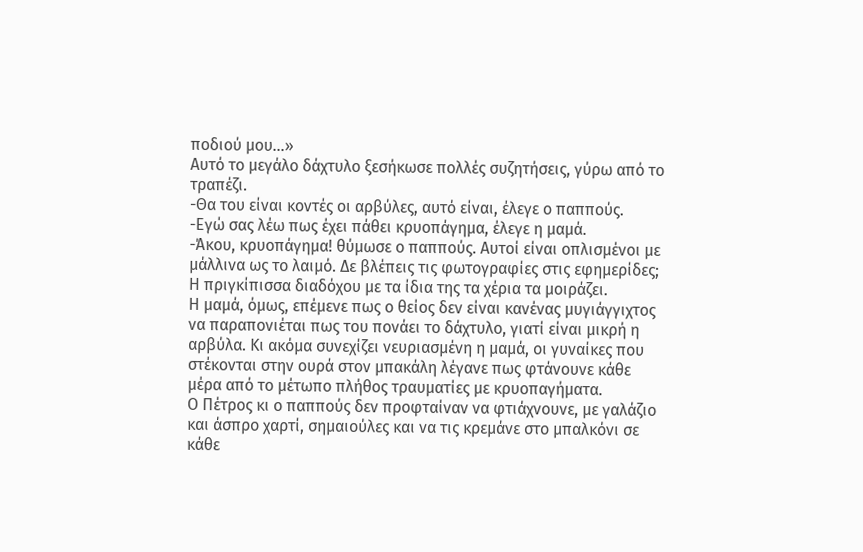ποδιού μου…»
Αυτό το μεγάλο δάχτυλο ξεσήκωσε πολλές συζητήσεις, γύρω από το τραπέζι.
-Θα του είναι κοντές οι αρβύλες, αυτό είναι, έλεγε ο παππούς.
-Εγώ σας λέω πως έχει πάθει κρυοπάγημα, έλεγε η μαμά.
-Άκου, κρυοπάγημα! θύμωσε ο παππούς. Αυτοί είναι οπλισμένοι με μάλλινα ως το λαιμό. Δε βλέπεις τις φωτογραφίες στις εφημερίδες; Η πριγκίπισσα διαδόχου με τα ίδια της τα χέρια τα μοιράζει.
Η μαμά, όμως, επέμενε πως ο θείος δεν είναι κανένας μυγιάγγιχτος να παραπονιέται πως του πονάει το δάχτυλο, γιατί είναι μικρή η αρβύλα. Κι ακόμα συνεχίζει νευριασμένη η μαμά, οι γυναίκες που στέκονται στην ουρά στον μπακάλη λέγανε πως φτάνουνε κάθε μέρα από το μέτωπο πλήθος τραυματίες με κρυοπαγήματα.
Ο Πέτρος κι ο παππούς δεν προφταίναν να φτιάχνουνε, με γαλάζιο και άσπρο χαρτί, σημαιούλες και να τις κρεμάνε στο μπαλκόνι σε κάθε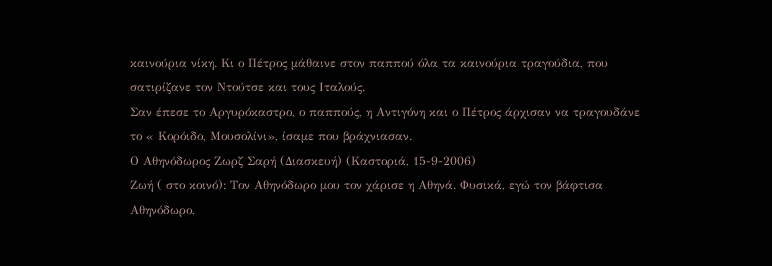καινούρια νίκη. Κι ο Πέτρος μάθαινε στον παππού όλα τα καινούρια τραγούδια, που σατιρίζανε τον Ντούτσε και τους Ιταλούς.
Σαν έπεσε το Αργυρόκαστρο, ο παππούς, η Αντιγόνη και ο Πέτρος άρχισαν να τραγουδάνε το « Κορόιδο, Μουσολίνι», ίσαμε που βράχνιασαν.
Ο Αθηνόδωρος Ζωρζ Σαρή (Διασκευή) (Καστοριά, 15-9-2006)
Ζωή ( στο κοινό): Τον Αθηνόδωρο μου τον χάρισε η Αθηνά. Φυσικά, εγώ τον βάφτισα Αθηνόδωρο,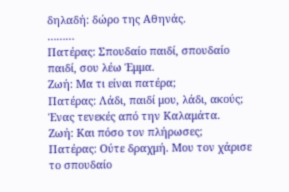δηλαδή: δώρο της Αθηνάς.
………
Πατέρας: Σπουδαίο παιδί, σπουδαίο παιδί, σου λέω Έμμα.
Ζωή: Μα τι είναι πατέρα;
Πατέρας: Λάδι, παιδί μου, λάδι, ακούς; Ένας τενεκές από την Καλαμάτα.
Ζωή: Και πόσο τον πλήρωσες;
Πατέρας: Ούτε δραχμή. Μου τον χάρισε το σπουδαίο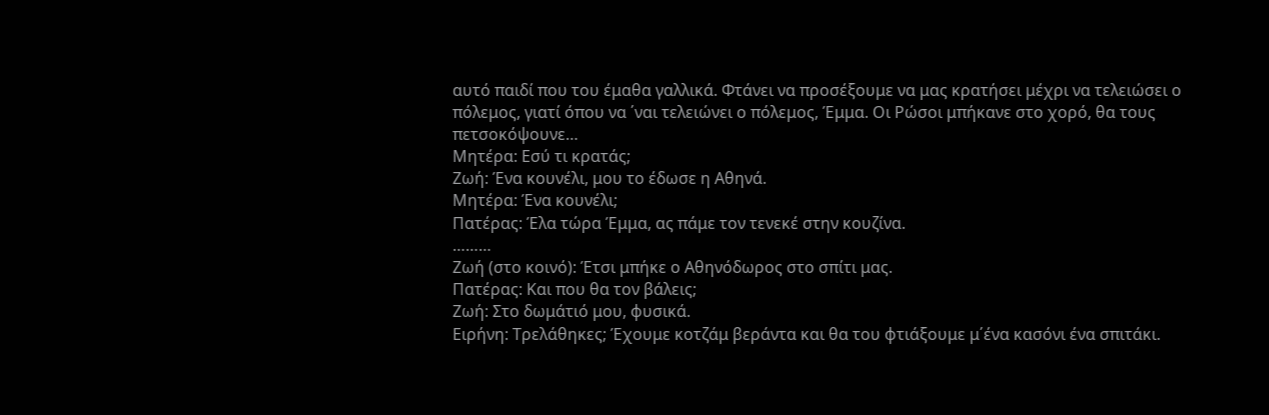αυτό παιδί που του έμαθα γαλλικά. Φτάνει να προσέξουμε να μας κρατήσει μέχρι να τελειώσει ο πόλεμος, γιατί όπου να ΄ναι τελειώνει ο πόλεμος, Έμμα. Οι Ρώσοι μπήκανε στο χορό, θα τους πετσοκόψουνε…
Μητέρα: Εσύ τι κρατάς;
Ζωή: Ένα κουνέλι, μου το έδωσε η Αθηνά.
Μητέρα: Ένα κουνέλι;
Πατέρας: Έλα τώρα Έμμα, ας πάμε τον τενεκέ στην κουζίνα.
………
Ζωή (στο κοινό): Έτσι μπήκε ο Αθηνόδωρος στο σπίτι μας.
Πατέρας: Και που θα τον βάλεις;
Ζωή: Στο δωμάτιό μου, φυσικά.
Ειρήνη: Τρελάθηκες; Έχουμε κοτζάμ βεράντα και θα του φτιάξουμε μ΄ένα κασόνι ένα σπιτάκι.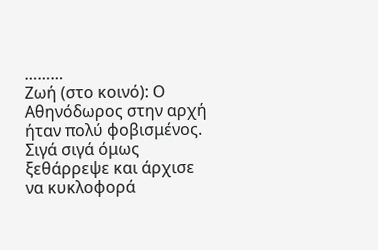………
Ζωή (στο κοινό): Ο Αθηνόδωρος στην αρχή ήταν πολύ φοβισμένος. Σιγά σιγά όμως ξεθάρρεψε και άρχισε να κυκλοφορά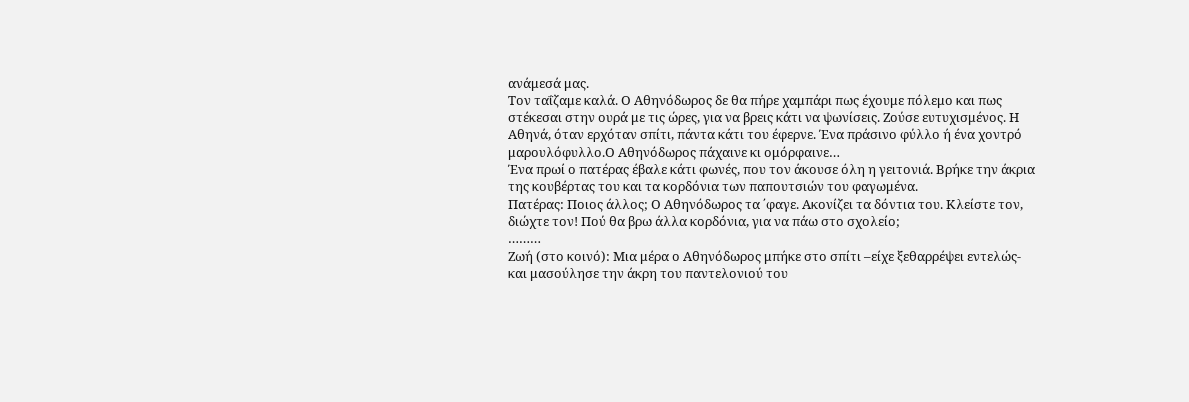ανάμεσά μας.
Tον ταΐζαμε καλά. Ο Αθηνόδωρος δε θα πήρε χαμπάρι πως έχουμε πόλεμο και πως στέκεσαι στην ουρά με τις ώρες, για να βρεις κάτι να ψωνίσεις. Ζούσε ευτυχισμένος. Η Αθηνά, όταν ερχόταν σπίτι, πάντα κάτι του έφερνε. Ένα πράσινο φύλλο ή ένα χοντρό μαρουλόφυλλο.Ο Αθηνόδωρος πάχαινε κι ομόρφαινε…
Ένα πρωί ο πατέρας έβαλε κάτι φωνές, που τον άκουσε όλη η γειτονιά. Βρήκε την άκρια της κουβέρτας του και τα κορδόνια των παπουτσιών του φαγωμένα.
Πατέρας: Ποιος άλλος; Ο Αθηνόδωρος τα ΄φαγε. Ακονίζει τα δόντια του. Κλείστε τον, διώχτε τον! Πού θα βρω άλλα κορδόνια, για να πάω στο σχολείο;
………
Ζωή (στο κοινό): Μια μέρα ο Αθηνόδωρος μπήκε στο σπίτι –είχε ξεθαρρέψει εντελώς- και μασούλησε την άκρη του παντελονιού του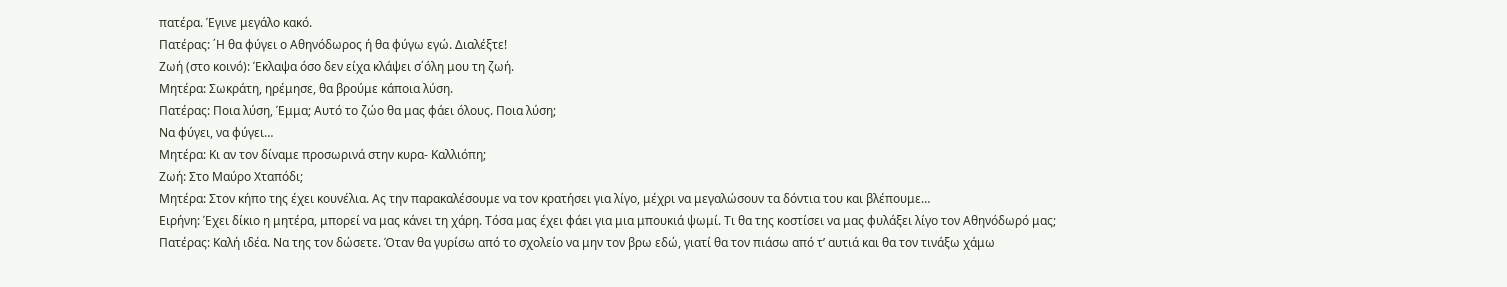πατέρα. Έγινε μεγάλο κακό.
Πατέρας: ΄Η θα φύγει ο Αθηνόδωρος ή θα φύγω εγώ. Διαλέξτε!
Ζωή (στο κοινό): Έκλαψα όσο δεν είχα κλάψει σ΄όλη μου τη ζωή.
Μητέρα: Σωκράτη, ηρέμησε, θα βρούμε κάποια λύση.
Πατέρας: Ποια λύση, Έμμα; Αυτό το ζώο θα μας φάει όλους. Ποια λύση;
Να φύγει, να φύγει…
Μητέρα: Κι αν τον δίναμε προσωρινά στην κυρα- Καλλιόπη;
Ζωή: Στο Μαύρο Χταπόδι;
Μητέρα: Στον κήπο της έχει κουνέλια. Ας την παρακαλέσουμε να τον κρατήσει για λίγο, μέχρι να μεγαλώσουν τα δόντια του και βλέπουμε…
Ειρήνη: Έχει δίκιο η μητέρα, μπορεί να μας κάνει τη χάρη. Τόσα μας έχει φάει για μια μπουκιά ψωμί. Τι θα της κοστίσει να μας φυλάξει λίγο τον Αθηνόδωρό μας;
Πατέρας: Καλή ιδέα. Να της τον δώσετε. Όταν θα γυρίσω από το σχολείο να μην τον βρω εδώ, γιατί θα τον πιάσω από τ’ αυτιά και θα τον τινάξω χάμω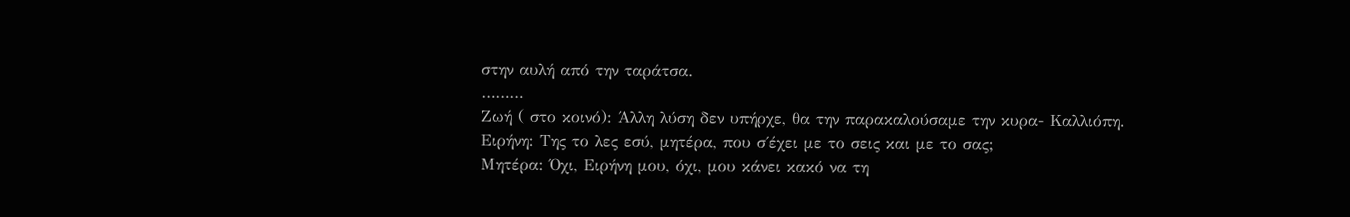στην αυλή από την ταράτσα.
………
Ζωή ( στο κοινό): Άλλη λύση δεν υπήρχε, θα την παρακαλούσαμε την κυρα- Καλλιόπη.
Ειρήνη: Της το λες εσύ, μητέρα, που σ΄έχει με το σεις και με το σας;
Μητέρα: Όχι, Ειρήνη μου, όχι, μου κάνει κακό να τη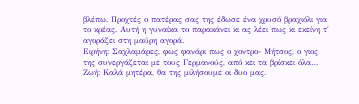βλέπω. Προχτές ο πατέρας σας της έδωσε ένα χρυσό βραχιόλι για το κρέας. Αυτή η γυναίκα το παρακάνει κι ας λέει πως κι εκείνη τ΄ αγοράζει στη μαύρη αγορά.
Ειρήνη: Σαχλαμάρες, φως φανάρι πως ο χοντρο- Μήτσος, ο γιος της συνεργάζεται με τους Γερμανούς, από κει τα βρίσκει όλα…
Ζωή: Καλά μητέρα, θα της μιλήσουμε οι δυο μας.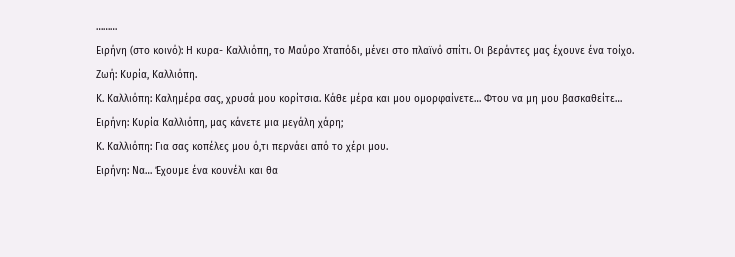………
Ειρήνη (στο κοινό): Η κυρα- Καλλιόπη, το Μαύρο Χταπόδι, μένει στο πλαϊνό σπίτι. Οι βεράντες μας έχουνε ένα τοίχο.
Ζωή: Κυρία, Καλλιόπη.
Κ. Καλλιόπη: Καλημέρα σας, χρυσά μου κορίτσια. Κάθε μέρα και μου ομορφαίνετε… Φτου να μη μου βασκαθείτε…
Ειρήνη: Κυρία Καλλιόπη, μας κάνετε μια μεγάλη χάρη;
Κ. Καλλιόπη: Για σας κοπέλες μου ό,τι περνάει από το χέρι μου.
Ειρήνη: Να… Έχουμε ένα κουνέλι και θα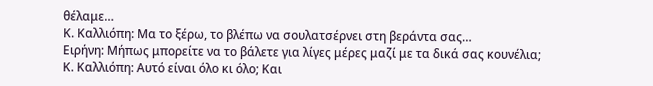θέλαμε…
Κ. Καλλιόπη: Μα το ξέρω, το βλέπω να σουλατσέρνει στη βεράντα σας…
Ειρήνη: Μήπως μπορείτε να το βάλετε για λίγες μέρες μαζί με τα δικά σας κουνέλια;
Κ. Καλλιόπη: Αυτό είναι όλο κι όλο; Και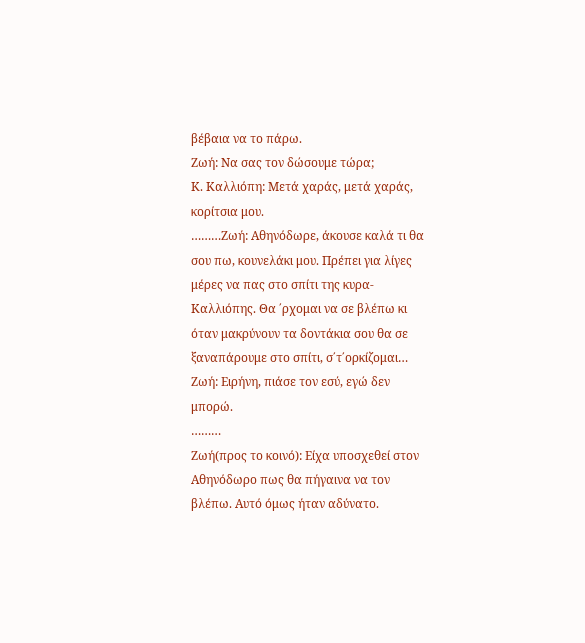βέβαια να το πάρω.
Ζωή: Να σας τον δώσουμε τώρα;
Κ. Καλλιόπη: Μετά χαράς, μετά χαράς, κορίτσια μου.
………Ζωή: Αθηνόδωρε, άκουσε καλά τι θα σου πω, κουνελάκι μου. Πρέπει για λίγες μέρες να πας στο σπίτι της κυρα- Καλλιόπης. Θα ΄ρχομαι να σε βλέπω κι όταν μακρύνουν τα δοντάκια σου θα σε ξαναπάρουμε στο σπίτι, σ΄τ΄ορκίζομαι…
Ζωή: Ειρήνη, πιάσε τον εσύ, εγώ δεν μπορώ.
………
Ζωή(προς το κοινό): Είχα υποσχεθεί στον Αθηνόδωρο πως θα πήγαινα να τον βλέπω. Αυτό όμως ήταν αδύνατο.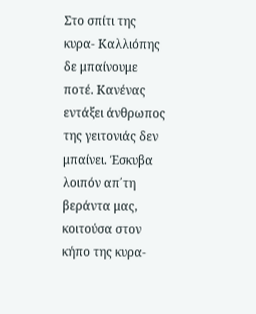Στο σπίτι της κυρα- Καλλιόπης δε μπαίνουμε ποτέ. Κανένας εντάξει άνθρωπος της γειτονιάς δεν μπαίνει. Έσκυβα λοιπόν απ΄τη βεράντα μας, κοιτούσα στον κήπο της κυρα-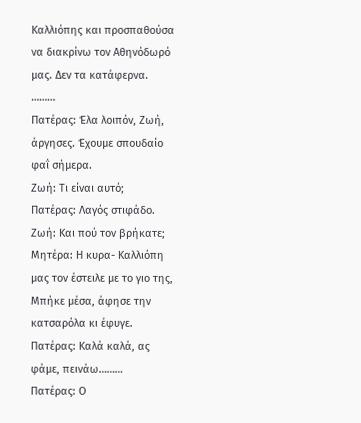Καλλιόπης και προσπαθούσα να διακρίνω τον Αθηνόδωρό μας. Δεν τα κατάφερνα.
………
Πατέρας: Έλα λοιπόν, Ζωή, άργησες. Έχουμε σπουδαίο φαΐ σήμερα.
Ζωή: Τι είναι αυτό;
Πατέρας: Λαγός στιφάδο.
Ζωή: Και πού τον βρήκατε;
Μητέρα: Η κυρα- Καλλιόπη μας τον έστειλε με το γιο της, Μπήκε μέσα, άφησε την κατσαρόλα κι έφυγε.
Πατέρας: Καλά καλά, ας φάμε, πεινάω………
Πατέρας: Ο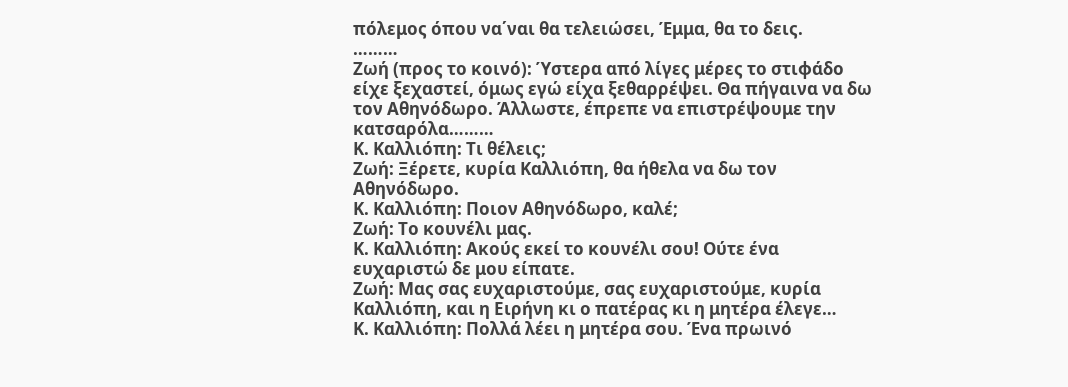πόλεμος όπου να΄ναι θα τελειώσει, Έμμα, θα το δεις.
………
Ζωή (προς το κοινό): Ύστερα από λίγες μέρες το στιφάδο είχε ξεχαστεί, όμως εγώ είχα ξεθαρρέψει. Θα πήγαινα να δω τον Αθηνόδωρο. Άλλωστε, έπρεπε να επιστρέψουμε την κατσαρόλα………
Κ. Καλλιόπη: Τι θέλεις;
Ζωή: Ξέρετε, κυρία Καλλιόπη, θα ήθελα να δω τον Αθηνόδωρο.
Κ. Καλλιόπη: Ποιον Αθηνόδωρο, καλέ;
Ζωή: Το κουνέλι μας.
Κ. Καλλιόπη: Ακούς εκεί το κουνέλι σου! Ούτε ένα ευχαριστώ δε μου είπατε.
Ζωή: Μας σας ευχαριστούμε, σας ευχαριστούμε, κυρία Καλλιόπη, και η Ειρήνη κι ο πατέρας κι η μητέρα έλεγε…
Κ. Καλλιόπη: Πολλά λέει η μητέρα σου. Ένα πρωινό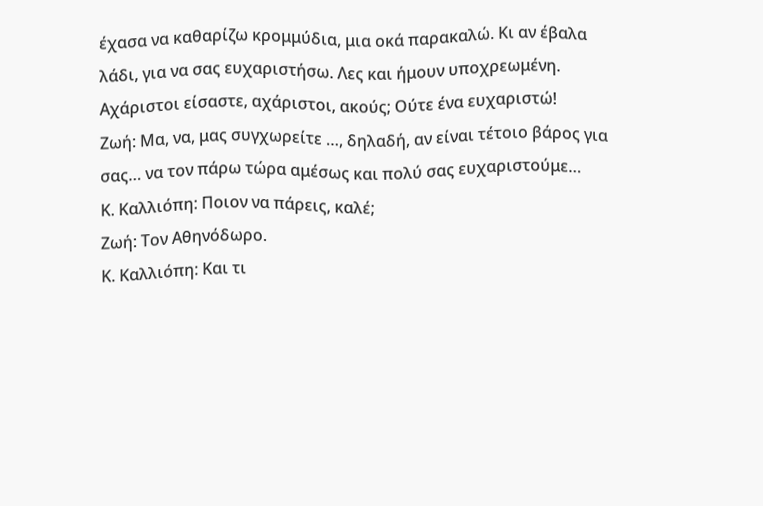έχασα να καθαρίζω κρομμύδια, μια οκά παρακαλώ. Κι αν έβαλα λάδι, για να σας ευχαριστήσω. Λες και ήμουν υποχρεωμένη. Αχάριστοι είσαστε, αχάριστοι, ακούς; Ούτε ένα ευχαριστώ!
Ζωή: Μα, να, μας συγχωρείτε …, δηλαδή, αν είναι τέτοιο βάρος για σας… να τον πάρω τώρα αμέσως και πολύ σας ευχαριστούμε…
Κ. Καλλιόπη: Ποιον να πάρεις, καλέ;
Ζωή: Τον Αθηνόδωρο.
Κ. Καλλιόπη: Και τι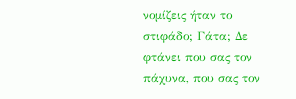νομίζεις ήταν το στιφάδο; Γάτα; Δε φτάνει που σας τον πάχυνα, που σας τον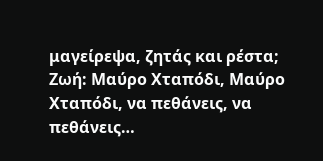μαγείρεψα, ζητάς και ρέστα;
Ζωή: Μαύρο Χταπόδι, Μαύρο Χταπόδι, να πεθάνεις, να πεθάνεις…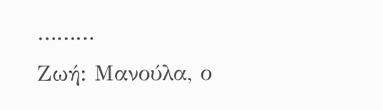………
Ζωή: Μανούλα, ο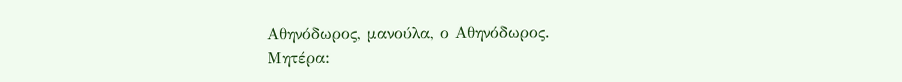Αθηνόδωρος, μανούλα, ο Αθηνόδωρος.
Μητέρα: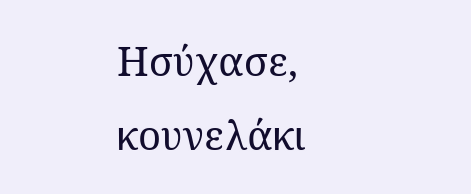Ησύχασε, κουνελάκι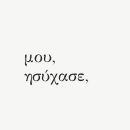μου, ησύχασε,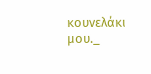κουνελάκι μου._